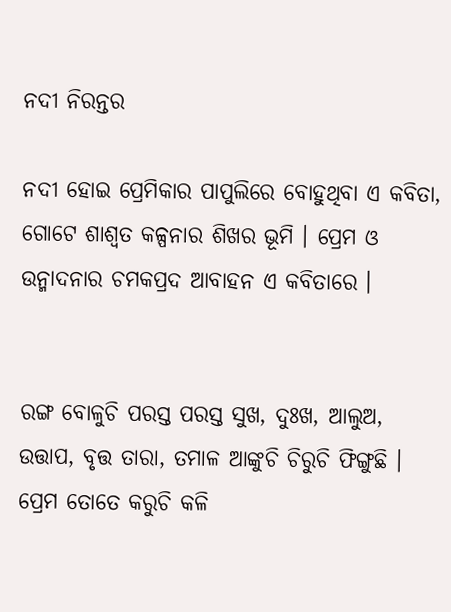ନଦୀ ନିରନ୍ତର

ନଦୀ ହୋଇ ପ୍ରେମିକାର ପାପୁଲିରେ ବୋହୁଥିବା ଏ କବିତା, ଗୋଟେ ଶାଶ୍ଵତ କଳ୍ପନାର ଶିଖର ଭୂମି । ପ୍ରେମ ଓ ଉନ୍ମାଦନାର ଚମକପ୍ରଦ ଆବାହନ ଏ କବିତାରେ ।


ରଙ୍ଗ ବୋଳୁଚି ପରସ୍ତ ପରସ୍ତ ସୁଖ, ଦୁଃଖ, ଆଲୁଅ, ଉତ୍ତାପ, ବୃତ୍ତ ତାରା, ତମାଳ ଆଙ୍କୁଚି ଚିରୁଚି ଫିଙ୍ଗୁଛି । ପ୍ରେମ ତୋତେ କରୁଚି କଳି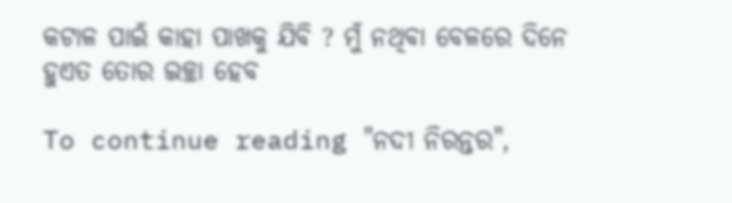କଟାଳ ପାଇଁ କାହା ପାଖକୁ ଯିବି ? ମୁଁ ନଥିବା ବେଳରେ ଦିନେ ହୁଏତ ତୋର ଇଚ୍ଛା ହେବ

To continue reading "ନଦୀ ନିରନ୍ତର",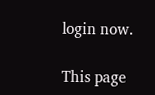login now.

This page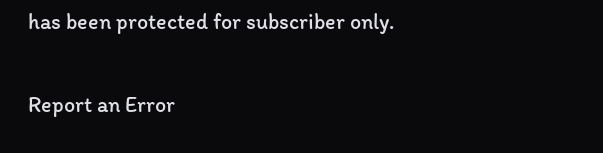has been protected for subscriber only.

Report an Error